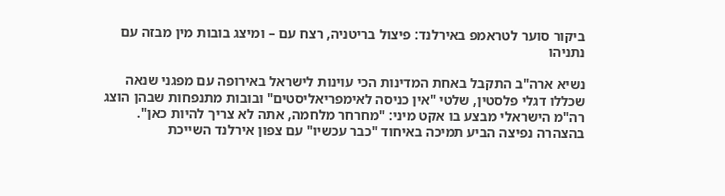ביקור סוער לטראמפ באירלנד: פיצול בריטניה, רצח עם – ומיצג בובות מין מבזה עם נתניהו

נשיא ארה"ב התקבל באחת המדינות הכי עוינות לישראל באירופה עם מפגני שנאה שכללו דגלי פלסטין, שלטי "אין כניסה לאימפריאליסטים" ובובות מתנפחות שבהן הוצג רה"מ הישראלי מבצע בו אקט מיני: "מחרחר מלחמה, אתה לא צריך להיות כאן". בהצהרה נפיצה הביע תמיכה באיחוד "כבר עכשיו" עם צפון אירלנד השייכת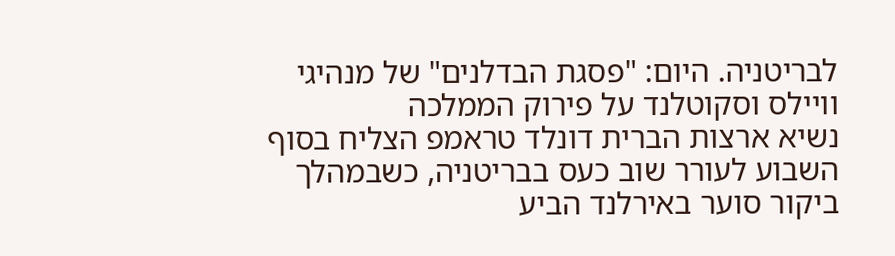לבריטניה. היום: "פסגת הבדלנים" של מנהיגי וויילס וסקוטלנד על פירוק הממלכה
נשיא ארצות הברית דונלד טראמפ הצליח בסוף השבוע לעורר שוב כעס בבריטניה, כשבמהלך ביקור סוער באירלנד הביע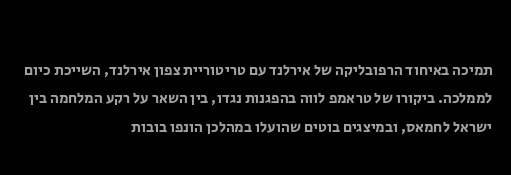תמיכה באיחוד הרפובליקה של אירלנד עם טריטוריית צפון אירלנד, השייכת כיום לממלכה. ביקורו של טראמפ לווה בהפגנות נגדו, בין השאר על רקע המלחמה בין ישראל לחמאס, ובמיצגים בוטים שהועלו במהלכן הונפו בובות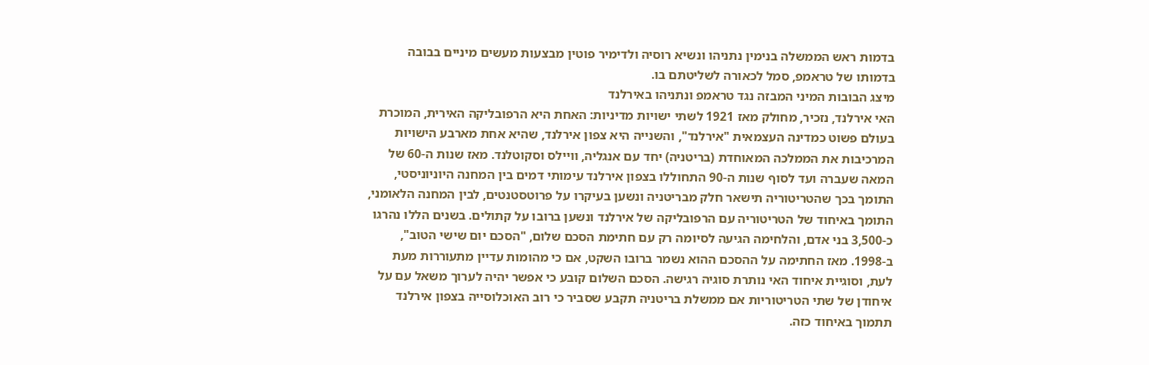בדמות ראש הממשלה בנימין נתניהו ונשיא רוסיה ולדימיר פוטין מבצעות מעשים מיניים בבובה בדמותו של טראמפ, סמל לכאורה לשליטתם בו.
מיצג הבובות המיני המבזה נגד טראמפ ונתניהו באירלנד
האי אירלנד, נזכיר, מחולק מאז 1921 לשתי ישויות מדיניות: האחת היא הרפובליקה האירית, המוכרת בעולם פשוט כמדינה העצמאית "אירלנד", והשנייה היא צפון אירלנד, שהיא אחת מארבע הישויות המרכיבות את הממלכה המאוחדת (בריטניה) יחד עם אנגליה, וויילס וסקוטלנד. מאז שנות ה-60 של המאה שעברה ועד לסוף שנות ה-90 התחוללו בצפון אירלנד עימותי דמים בין המחנה היוניוניסטי, התומך בכך שהטריטוריה תישאר חלק מבריטניה ונשען בעיקרו על פרוטסטנטים, לבין המחנה הלאומני, התומך באיחוד של הטריטוריה עם הרפובליקה של אירלנד ונשען ברובו על קתולים. בשנים הללו נהרגו כ-3,500 בני אדם, והלחימה הגיעה לסיומה רק עם חתימת הסכם שלום, "הסכם יום שישי הטוב", ב-1998. מאז החתימה על ההסכם ההוא נשמר ברובו השקט, אם כי מהומות עדיין מתעוררות מעת לעת, וסוגיית איחוד האי נותרת סוגיה רגישה. הסכם השלום קובע כי אפשר יהיה לערוך משאל עם על איחודן של שתי הטריטוריות אם ממשלת בריטניה תקבע שסביר כי רוב האוכלוסייה בצפון אירלנד תתמוך באיחוד כזה.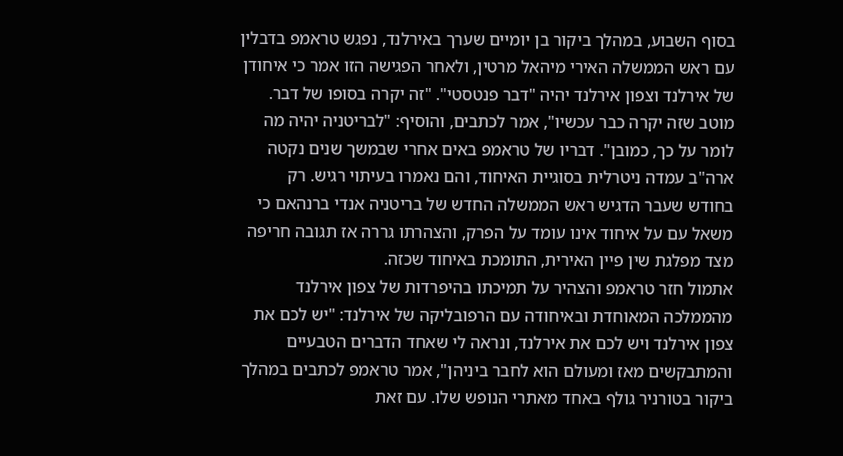בסוף השבוע, במהלך ביקור בן יומיים שערך באירלנד, נפגש טראמפ בדבלין עם ראש הממשלה האירי מיהאל מרטין, ולאחר הפגישה הזו אמר כי איחודן של אירלנד וצפון אירלנד יהיה "דבר פנטסטי". "זה יקרה בסופו של דבר. מוטב שזה יקרה כבר עכשיו", אמר לכתבים, והוסיף: "לבריטניה יהיה מה לומר על כך, כמובן". דבריו של טראמפ באים אחרי שבמשך שנים נקטה ארה"ב עמדה ניטרלית בסוגיית האיחוד, והם נאמרו בעיתוי רגיש. רק בחודש שעבר הדגיש ראש הממשלה החדש של בריטניה אנדי ברנהאם כי משאל עם על איחוד אינו עומד על הפרק, והצהרתו גררה אז תגובה חריפה מצד מפלגת שין פיין האירית, התומכת באיחוד שכזה.
אתמול חזר טראמפ והצהיר על תמיכתו בהיפרדות של צפון אירלנד מהממלכה המאוחדת ובאיחודה עם הרפובליקה של אירלנד: "יש לכם את צפון אירלנד ויש לכם את אירלנד, ונראה לי שאחד הדברים הטבעיים והמתבקשים מאז ומעולם הוא לחבר ביניהן", אמר טראמפ לכתבים במהלך ביקור בטורניר גולף באחד מאתרי הנופש שלו. עם זאת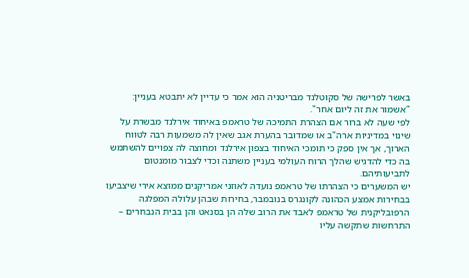באשר לפרישה של סקוטלנד מבריטניה הוא אמר כי עדיין לא יתבטא בעניין: "אשמור את זה ליום אחר".
לפי שעה לא ברור אם הצהרת התמיכה של טראמפ באיחוד אירלנד מבשרת על שינוי במדיניות ארה"ב או שמדובר בהערת אגב שאין לה משמעות רבה לטווח הארוך, אך אין ספק כי תומכי האיחוד בצפון אירלנד ומחוצה לה צפויים להשתמש בה כדי להדגיש שהלך הרוח העולמי בעניין משתנה וכדי לצבור מומנטום לתביעותיהם.
יש המשערים כי הצהרתו של טראמפ נועדה לאוזני אמריקנים ממוצא אירי שיצביעו בבחירות אמצע הכהונה לקונגרס בנובמבר, בחירות שבהן עלולה המפלגה הרפובליקנית של טראמפ לאבד את הרוב שלה הן בסנאט והן בבית הנבחרים – התרחשות שתקשה עליו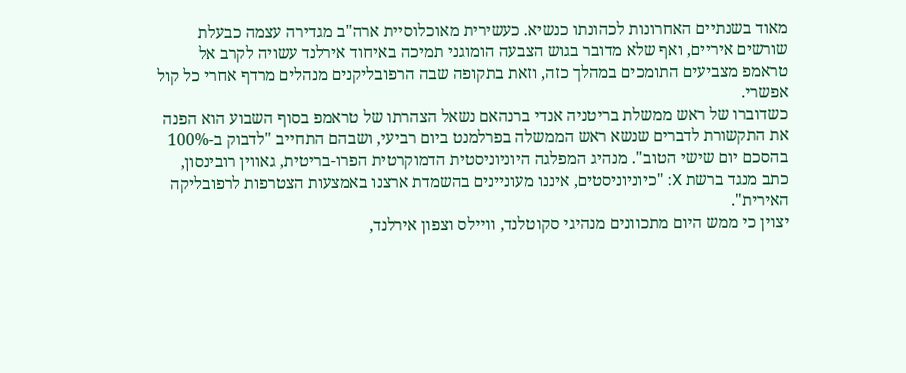מאוד בשנתיים האחרונות לכהונתו כנשיא. כעשירית מאוכלוסיית ארה"ב מגדירה עצמה כבעלת שורשים איריים, ואף שלא מדובר בגוש הצבעה הומוגני תמיכה באיחוד אירלנד עשויה לקרב אל טראמפ מצביעים התומכים במהלך כזה, וזאת בתקופה שבה הרפובליקנים מנהלים מרדף אחרי כל קול אפשרי.
כשדוברו של ראש ממשלת בריטניה אנדי ברנהאם נשאל הצהרתו של טראמפ בסוף השבוע הוא הפנה את התקשורת לדברים שנשא ראש הממשלה בפרלמנט ביום רביעי, ושבהם התחייב "לדבוק ב-100% בהסכם יום שישי הטוב". מנהיג המפלגה היוניוניסטית הדמוקרטית הפרו-בריטית, גאווין רובינסון, כתב מנגד ברשת X: "כיוניוניסטים, איננו מעוניינים בהשמדת ארצנו באמצעות הצטרפות לרפובליקה האירית".
יצוין כי ממש היום מתכוונים מנהיגי סקוטלנד, וויילס וצפון אירלנד,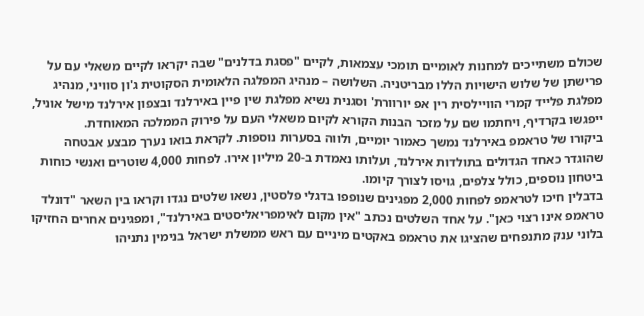שכולם משתייכים למחנות לאומיים תומכי עצמאות, לקיים "פסגת בדלנים" שבה יקראו לקיים משאלי עם על פרישתן של שלוש הישויות הללו מבריטניה. השלושה – מנהיג המפלגה הלאומית הסקוטית ג'ון סוויני, מנהיג מפלגת פלייד קמרי הוויילסית רין אפ יורוורת' וסגנית נשיא מפלגת שין פיין באירלנד ובצפון אירלנד מישל אוניל, ייפגשו בקרדיף, ויחתמו שם על מזכר הבנות הקורא לקיום משאלי העם על פירוק הממלכה המאוחדת.
ביקורו של טראמפ באירלנד נמשך כאמור יומיים, ולווה בסערות נוספות. לקראת בואו נערך מבצע אבטחה שהוגדר כאחד הגדולים בתולדות אירלנד, ועלותו נאמדת ב-20 מיליון אירו. לפחות 4,000 שוטרים ואנשי כוחות ביטחון נוספים, כולל צלפים, גויסו לצורך קיומו.
בדבלין חיכו לטראמפ לפחות 2,000 מפגינים שנופפו בדגלי פלסטין, נשאו שלטים נגדו וקראו בין השאר "דונלד טראמפ אינו רצוי כאן". על אחד השלטים נכתב "אין מקום לאימפריאליסטים באירלנד", ומפגינים אחרים החזיקו בלוני ענק מתנפחים שהציגו את טראמפ באקטים מיניים עם ראש ממשלת ישראל בנימין נתניהו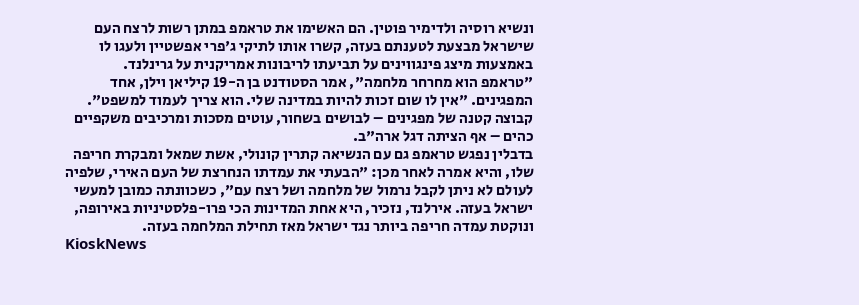ונשיא רוסיה ולדימיר פוטין. הם האשימו את טראמפ במתן רשות לרצח העם שישראל מבצעת לטענתם בעזה, קשרו אותו לתיקי ג'פרי אפשטיין ולעגו לו באמצעות מיצג פינגווינים על תביעתו לריבונות אמריקנית על גרינלנד.
"טראמפ הוא מחרחר מלחמה", אמר הסטודנט בן ה-19 קיליאן וילן, אחד המפגינים. "אין לו שום זכות להיות במדינה שלי. הוא צריך לעמוד למשפט". קבוצה קטנה של מפגינים – לבושים בשחור, עוטים מסכות ומרכיבים משקפיים כהים – אף הציתה דגל ארה"ב.
בדבלין נפגש טראמפ גם עם הנשיאה קתרין קונולי, אשת שמאל ומבקרת חריפה שלו, והיא אמרה לאחר מכן: "הבעתי את עמדתו הנחרצת של העם האירי, שלפיה לעולם לא ניתן לקבל נרמול של מלחמה ושל רצח עם", כשכוונתה כמובן למעשי ישראל בעזה. אירלנד, נזכיר, היא אחת המדינות הכי פרו-פלסטיניות באירופה, ונוקטת עמדה חריפה ביותר נגד ישראל מאז תחילת המלחמה בעזה.
KioskNews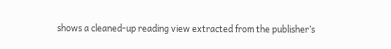shows a cleaned-up reading view extracted from the publisher’s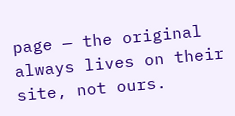page — the original always lives on their site, not ours.